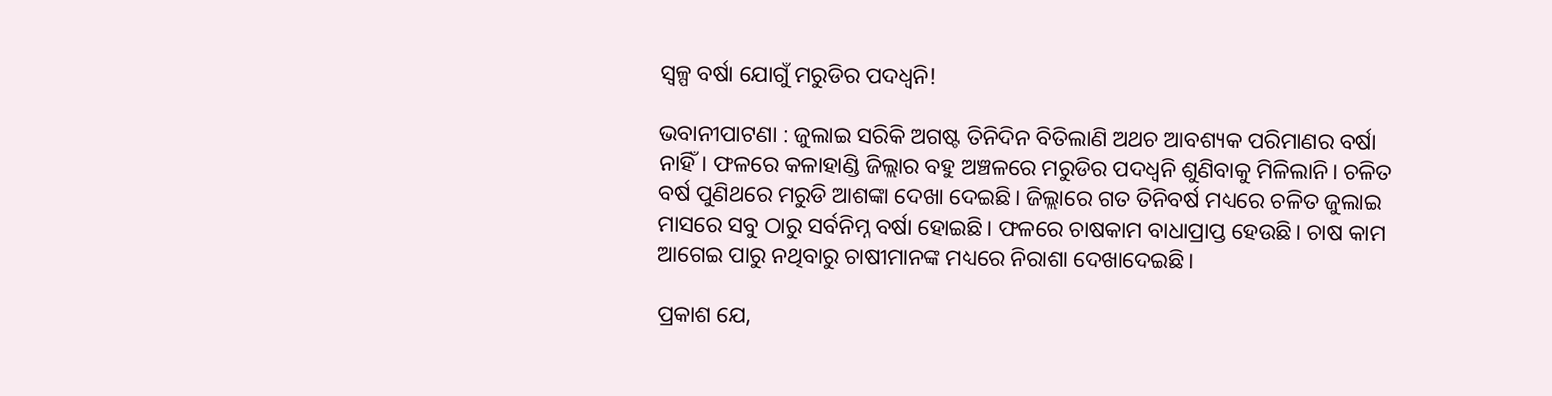ସ୍ୱଳ୍ପ ବର୍ଷା ଯୋଗୁଁ ମରୁଡିର ପଦଧ୍ୱନି!

ଭବାନୀପାଟଣା : ଜୁଲାଇ ସରିକି ଅଗଷ୍ଟ ତିନିଦିନ ବିତିଲାଣି ଅଥଚ ଆବଶ୍ୟକ ପରିମାଣର ବର୍ଷା ନାହିଁ। ଫଳରେ କଳାହାଣ୍ଡି ଜିଲ୍ଲାର ବହୁ ଅଞ୍ଚଳରେ ମରୁଡିର ପଦଧ୍ୱନି ଶୁଣିବାକୁ ମିଳିଲାନି। ଚଳିତ ବର୍ଷ ପୁଣିଥରେ ମରୁଡି ଆଶଙ୍କା ଦେଖା ଦେଇଛି। ଜିଲ୍ଲାରେ ଗତ ତିନିବର୍ଷ ମଧ୍ୟରେ ଚଳିତ ଜୁଲାଇ ମାସରେ ସବୁ ଠାରୁ ସର୍ବନିମ୍ନ ବର୍ଷା ହୋଇଛି। ଫଳରେ ଚାଷକାମ ବାଧାପ୍ରାପ୍ତ ହେଉଛି। ଚାଷ କାମ ଆଗେଇ ପାରୁ ନଥିବାରୁ ଚାଷୀମାନଙ୍କ ମଧ୍ୟରେ ନିରାଶା ଦେଖାଦେଇଛି।

ପ୍ରକାଶ ଯେ,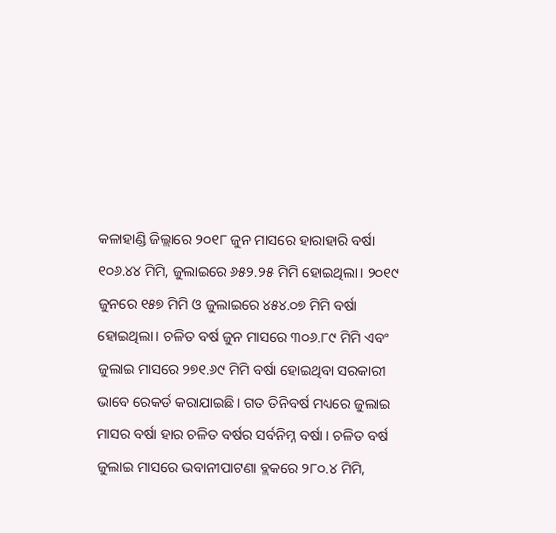କଳାହାଣ୍ଡି ଜିଲ୍ଲାରେ ୨୦୧୮ ଜୁନ ମାସରେ ହାରାହାରି ବର୍ଷା ୧୦୬.୪୪ ମିମି, ଜୁଲାଇରେ ୬୫୨.୨୫ ମିମି ହୋଇଥିଲା। ୨୦୧୯ ଜୁନରେ ୧୫୭ ମିମି ଓ ଜୁଲାଇରେ ୪୫୪.୦୭ ମିମି ବର୍ଷା ହୋଇଥିଲା। ଚଳିତ ବର୍ଷ ଜୁନ ମାସରେ ୩୦୬.୮୯ ମିମି ଏବଂ ଜୁଲାଇ ମାସରେ ୨୭୧.୬୯ ମିମି ବର୍ଷା ହୋଇଥିବା ସରକାରୀ ଭାବେ ରେକର୍ଡ କରାଯାଇଛି। ଗତ ତିନିବର୍ଷ ମଧ୍ୟରେ ଜୁଲାଇ ମାସର ବର୍ଷା ହାର ଚଳିତ ବର୍ଷର ସର୍ବନିମ୍ନ ବର୍ଷା । ଚଳିତ ବର୍ଷ ଜୁଲାଇ ମାସରେ ଭବାନୀପାଟଣା ବ୍ଲକରେ ୨୮୦.୪ ମିମି,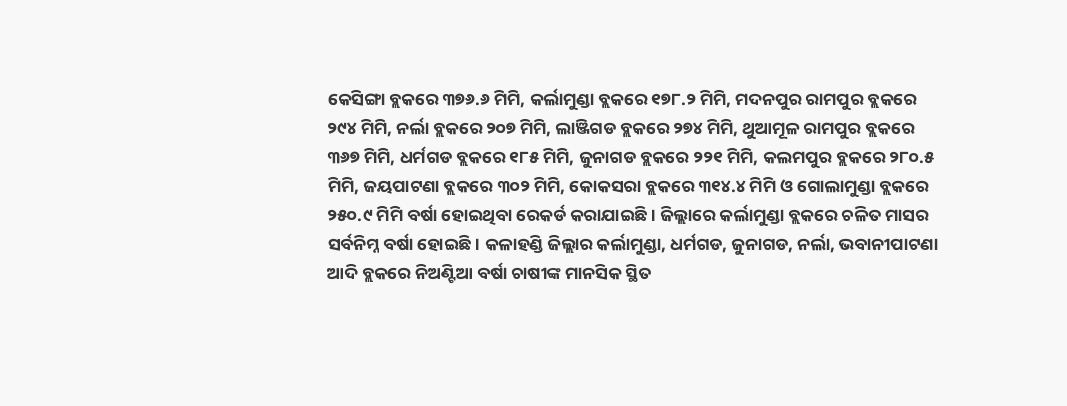କେସିଙ୍ଗା ବ୍ଲକରେ ୩୭୬.୬ ମିମି, କର୍ଲାମୁଣ୍ଡା ବ୍ଲକରେ ୧୭୮.୨ ମିମି, ମଦନପୁର ରାମପୁର ବ୍ଲକରେ ୨୯୪ ମିମି, ନର୍ଲା ବ୍ଲକରେ ୨୦୭ ମିମି, ଲାଞ୍ଜିଗଡ ବ୍ଲକରେ ୨୭୪ ମିମି, ଥୁଆମୂଳ ରାମପୁର ବ୍ଲକରେ ୩୬୭ ମିମି, ଧର୍ମଗଡ ବ୍ଲକରେ ୧୮୫ ମିମି, ଜୁନାଗଡ ବ୍ଲକରେ ୨୨୧ ମିମି, କଲମପୁର ବ୍ଲକରେ ୨୮୦.୫ ମିମି, ଜୟପାଟଣା ବ୍ଲକରେ ୩୦୨ ମିମି, କୋକସରା ବ୍ଲକରେ ୩୧୪.୪ ମିମି ଓ ଗୋଲାମୁଣ୍ଡା ବ୍ଲକରେ ୨୫୦.୯ ମିମି ବର୍ଷା ହୋଇଥିବା ରେକର୍ଡ କରାଯାଇଛି। ଜିଲ୍ଲାରେ କର୍ଲାମୁଣ୍ଡା ବ୍ଲକରେ ଚଳିତ ମାସର ସର୍ବନିମ୍ନ ବର୍ଷା ହୋଇଛି। କଳାହଣ୍ଡି ଜିଲ୍ଲାର କର୍ଲାମୁଣ୍ଡା, ଧର୍ମଗଡ, ଜୁନାଗଡ, ନର୍ଲା, ଭବାନୀପାଟଣା ଆଦି ବ୍ଲକରେ ନିଅଣ୍ଟିଆ ବର୍ଷା ଚାଷୀଙ୍କ ମାନସିକ ସ୍ଥିତ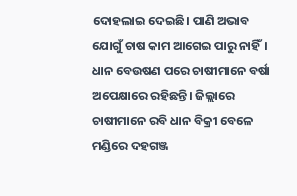ଦୋହଲାଇ ଦେଇଛି। ପାଣି ଅଭାବ ଯୋଗୁଁ ଚାଷ କାମ ଆଗେଇ ପାରୁ ନାହିଁ। ଧାନ ବେଉଷଣ ପରେ ଚାଷୀମାନେ ବର୍ଷା ଅପେକ୍ଷାରେ ରହିଛନ୍ତି। ଜିଲ୍ଲାରେ ଚାଷୀମାନେ ରବି ଧାନ ବିକ୍ରୀ ବେଳେ ମଣ୍ଡିରେ ଦହଗଞ୍ଜ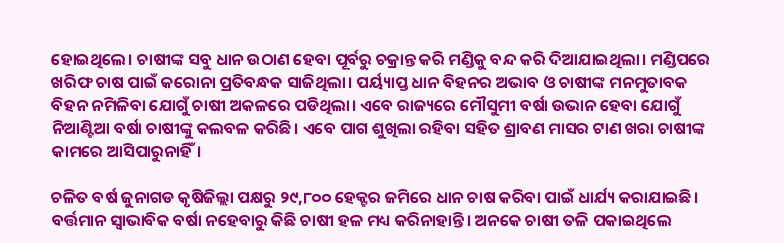ହୋଇଥିଲେ। ଚାଷୀଙ୍କ ସବୁ ଧାନ ଉଠାଣ ହେବା ପୂର୍ବରୁ ଚକ୍ରାନ୍ତ କରି ମଣ୍ଡିକୁ ବନ୍ଦ କରି ଦିଆଯାଇଥିଲା। ମଣ୍ଡିପରେ ଖରିଫ ଚାଷ ପାଇଁ କରୋନା ପ୍ରତିବନ୍ଧକ ସାଜିଥିଲା। ପର୍ୟ୍ୟାପ୍ତ ଧାନ ବିହନର ଅଭାବ ଓ ଚାଷୀଙ୍କ ମନମୁତାବକ ବିହନ ନମିଳିବା ଯୋଗୁଁ ଚାଷୀ ଅକଳରେ ପଡିଥିଲା। ଏବେ ରାଜ୍ୟରେ ମୌସୁମୀ ବର୍ଷା ଉଭାନ ହେବା ଯୋଗୁଁ ନିଆଣ୍ଟିଆ ବର୍ଷା ଚାଷୀଙ୍କୁ କଲବଳ କରିଛି। ଏବେ ପାଗ ଶୁଖିଲା ରହିବା ସହିତ ଶ୍ରାବଣ ମାସର ଟାଣ ଖରା ଚାଷୀଙ୍କ କାମରେ ଆସିପାରୁନାହିଁ।

ଚଳିତ ବର୍ଷ ଜୁନାଗଡ କୃଷିଜିଲ୍ଲା ପକ୍ଷରୁ ୨୯,୮୦୦ ହେକ୍ଟର ଜମିରେ ଧାନ ଚାଷ କରିବା ପାଇଁ ଧାର୍ଯ୍ୟ କରାଯାଇଛି। ବର୍ତ୍ତମାନ ସ୍ୱାଭାବିକ ବର୍ଷା ନହେବାରୁ କିଛି ଚାଷୀ ହଳ ମଧ୍ୟ କରିନାହାନ୍ତି। ଅନକେ ଚାଷୀ ତଳି ପକାଇଥିଲେ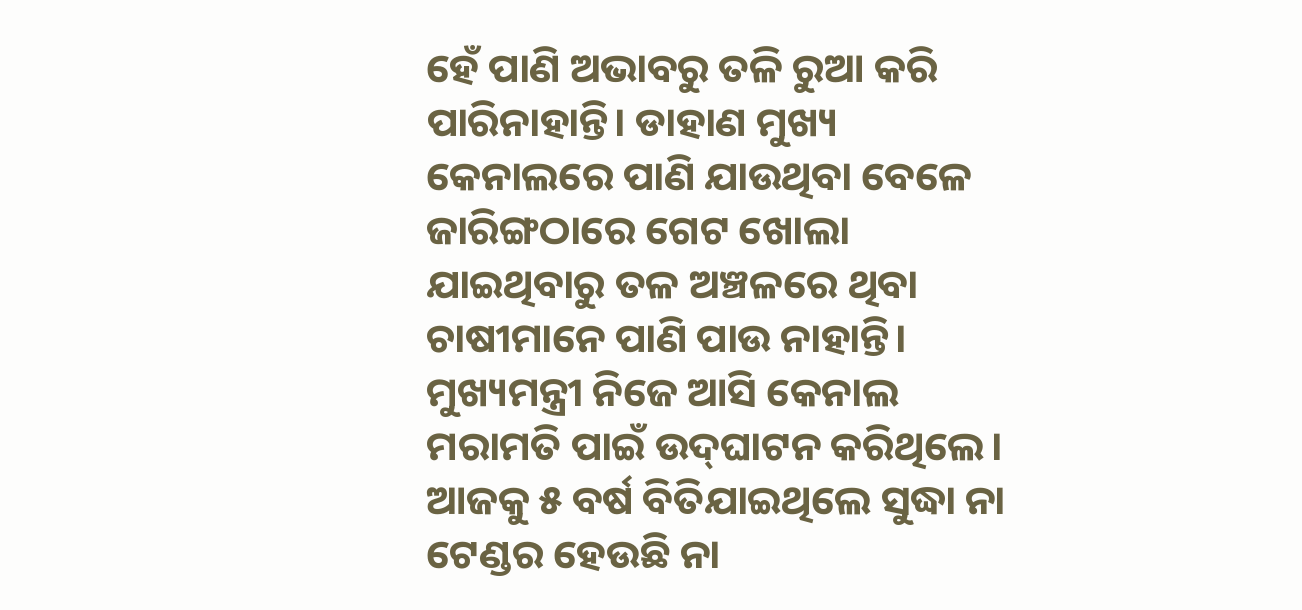ହେଁ ପାଣି ଅଭାବରୁ ତଳି ରୁଆ କରି ପାରିନାହାନ୍ତି। ଡାହାଣ ମୁଖ୍ୟ କେନାଲରେ ପାଣି ଯାଉଥିବା ବେଳେ ଜାରିଙ୍ଗଠାରେ ଗେଟ ଖୋଲା ଯାଇଥିବାରୁ ତଳ ଅଞ୍ଚଳରେ ଥିବା ଚାଷୀମାନେ ପାଣି ପାଉ ନାହାନ୍ତି। ମୁଖ୍ୟମନ୍ତ୍ରୀ ନିଜେ ଆସି କେନାଲ ମରାମତି ପାଇଁ ଉଦ୍‍ଘାଟନ କରିଥିଲେ। ଆଜକୁ ୫ ବର୍ଷ ବିତିଯାଇଥିଲେ ସୁଦ୍ଧା ନା ଟେଣ୍ଡର ହେଉଛି ନା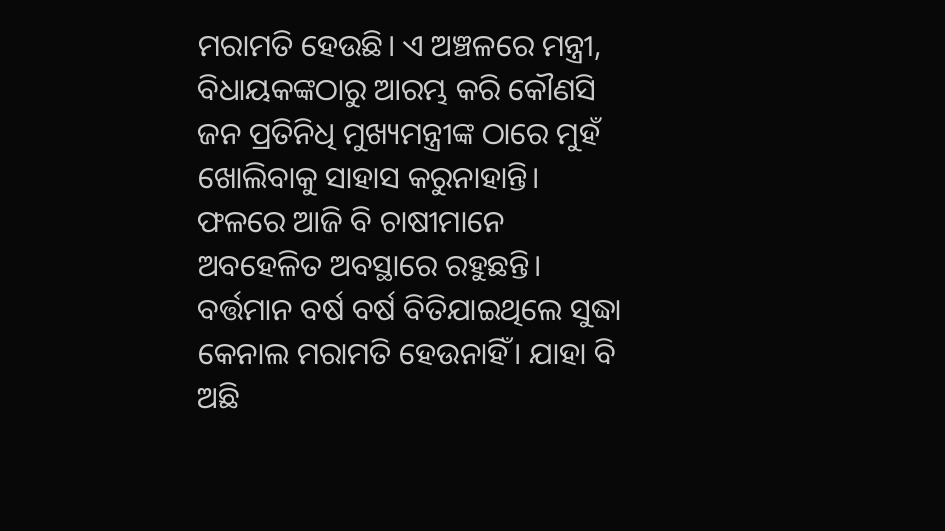ମରାମତି ହେଉଛି। ଏ ଅଞ୍ଚଳରେ ମନ୍ତ୍ରୀ, ବିଧାୟକଙ୍କଠାରୁ ଆରମ୍ଭ କରି କୌଣସି ଜନ ପ୍ରତିନିଧି ମୁଖ୍ୟମନ୍ତ୍ରୀଙ୍କ ଠାରେ ମୁହଁ ଖୋଲିବାକୁ ସାହାସ କରୁନାହାନ୍ତି। ଫଳରେ ଆଜି ବି ଚାଷୀମାନେ ଅବହେଳିତ ଅବସ୍ଥାରେ ରହୁଛନ୍ତି। ବର୍ତ୍ତମାନ ବର୍ଷ ବର୍ଷ ବିତିଯାଇଥିଲେ ସୁଦ୍ଧା କେନାଲ ମରାମତି ହେଉନାହିଁ। ଯାହା ବି ଅଛି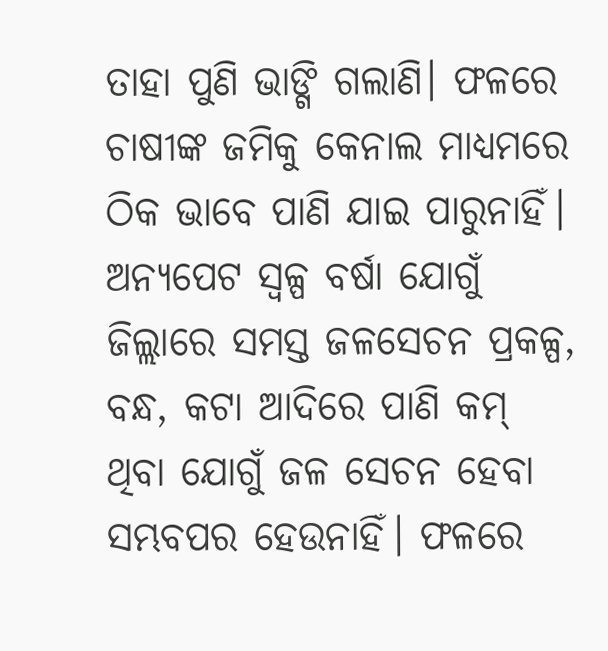ତାହା ପୁଣି ଭାଙ୍ଗି ଗଲାଣି। ଫଳରେ ଚାଷୀଙ୍କ ଜମିକୁ କେନାଲ ମାଧ୍ୟମରେ ଠିକ ଭାବେ ପାଣି ଯାଇ ପାରୁନାହିଁ। ଅନ୍ୟପେଟ ସ୍ୱଳ୍ପ ବର୍ଷା ଯୋଗୁଁ ଜିଲ୍ଲାରେ ସମସ୍ତ ଜଳସେଚନ ପ୍ରକଳ୍ପ, ବନ୍ଧ, କଟା ଆଦିରେ ପାଣି କମ୍‍ ଥିବା ଯୋଗୁଁ ଜଳ ସେଚନ ହେବା ସମ୍ଭବପର ହେଉନାହିଁ। ଫଳରେ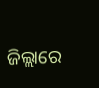ଜିଲ୍ଲାରେ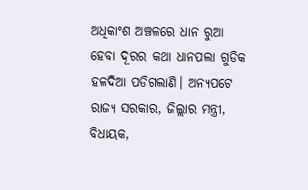ଅଧିକାଂଶ ଅଞ୍ଚଳରେ ଧାନ ରୁଆ ହେବା ଦୂରର କଥା ଧାନପଲା ଗୁଡିକ ହଳଦିଆ ପଡିଗଲାଣି। ଅନ୍ୟପଟେ ରାଜ୍ୟ ସରକାର, ଜିଲ୍ଲାର ମନ୍ତ୍ରୀ, ବିଧାୟକ,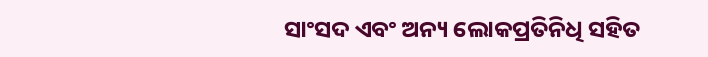ସାଂସଦ ଏବଂ ଅନ୍ୟ ଲୋକପ୍ରତିନିଧି ସହିତ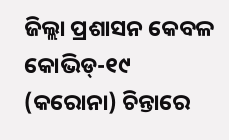ଜିଲ୍ଲା ପ୍ରଶାସନ କେବଳ କୋଭିଡ୍‍-୧୯ (କରୋନା) ଚିନ୍ତାରେ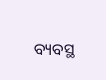ବ୍ୟବସ୍ଥ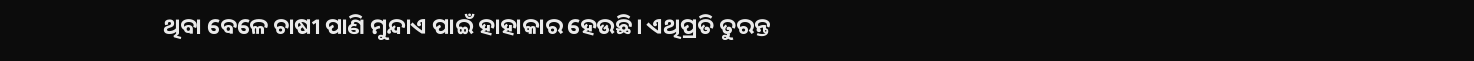ଥିବା ବେଳେ ଚାଷୀ ପାଣି ମୁନ୍ଦାଏ ପାଇଁ ହାହାକାର ହେଉଛି। ଏଥିପ୍ରତି ତୁରନ୍ତ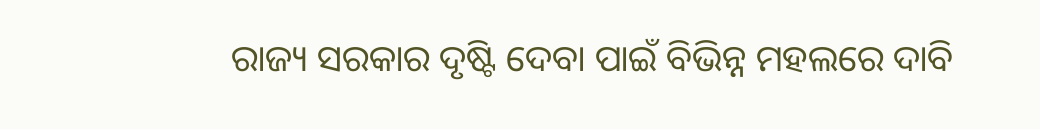ରାଜ୍ୟ ସରକାର ଦୃଷ୍ଟି ଦେବା ପାଇଁ ବିଭିନ୍ନ ମହଲରେ ଦାବି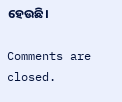ହେଉଛି।

Comments are closed.